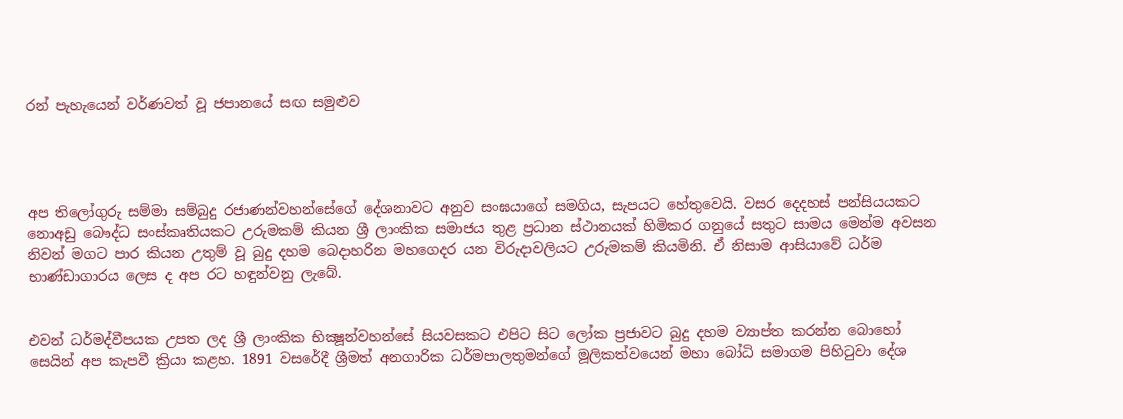රන් පැහැයෙන් වර්ණවත් වූ ජපානයේ සඟ සමුළුව




අප තිලෝගුරු සම්මා සම්බුදු රජාණන්වහන්සේගේ දේශනාවට අනුව සංඝයාගේ සමගිය, සැපයට හේතුවෙයි. වසර දෙදහස් පන්සියයකට නොඅඩු බෞද්ධ සංස්කෘතියකට උරුමකම් කියන ශ්‍රී ලාංකික සමාජය තුළ ප්‍රධාන ස්ථානයක් හිමිකර ගනුයේ සතුට සාමය මෙන්ම අවසන නිවන් මගට පාර කියන උතුම් වූ බුදු දහම බෙද‌ාහරින මහගෙදර යන විරුදාවලියට උරුමකම් කියමිනි. ඒ නිසාම ආසියාවේ ධර්ම භාණ්ඩාගාරය ලෙස ද අප රට හඳුන්වනු ලැබේ.


එවන් ධර්මද්වීපයක උපත ලද ශ්‍රී ලාංකික භික්‍ෂූන්වහන්සේ සියවසකට එපිට සිට ලෝක ප්‍රජාවට බුදු දහම ව්‍යාප්ත කරන්න බොහෝ සෙයින් අප කැපවී ක්‍රියා කළහ. 1891 වසරේදී ශ්‍රීමත් අනගාරික ධර්මපාලතුමන්ගේ මූලිකත්වයෙන් මහා බෝධි සමාගම පිහිටුවා දේශ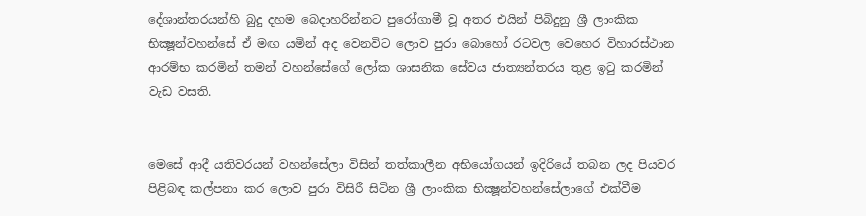දේශාන්තරයන්හි බුදු දහම බෙදාහරින්නට පුරෝගාමී වූ අතර එයින් පිබිදුනු ශ්‍රී ලාංකික භික්‍ෂූන්වහන්සේ ඒ මඟ යමින් අද වෙනවිට ලොව පුරා බොහෝ රටවල වෙහෙර විහාරස්ථාන ආරම්භ කරමින් තමන් වහන්සේගේ ලෝක ශාසනික සේවය ජාත්‍යන්තරය තුළ ඉටු කරමින් වැඩ වසති.


මෙසේ ආදී යතිවරයන් වහන්සේලා විසින් තත්කාලීන අභියෝගයන් ඉදිරියේ තබන ලද පියවර පිළිබඳ කල්පනා කර ලොව පුරා විසිරී සිටින ශ්‍රී ලාංකික භික්‍ෂූන්වහන්සේලාගේ එක්වීම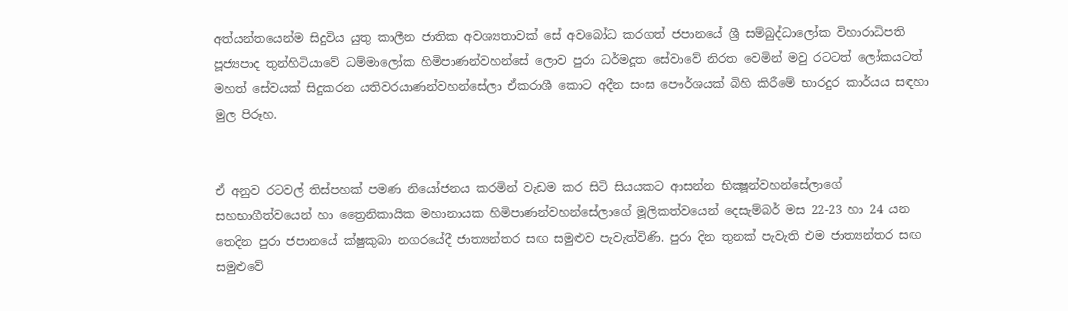අත්යන්තයෙන්ම සිදුවිය යුතු කාලීන ජාතික අවශ්‍යතාවක් සේ අවබෝධ කරගත් ජපානයේ ශ්‍රී සම්බුද්ධාලෝක විහාරාධිපති පූජ්‍යපාද තුන්හිටියාවේ ධම්මාලෝක හිමිපාණන්වහන්සේ ලොව පුරා ධර්මදූත සේවාවේ නිරත වෙමින් මවු රටටත් ලෝකයටත් මහත් සේවයක් සිදුකරන යතිවරයාණන්වහන්සේලා ඒකරාශී කොට අදීන සංඝ පෞර්ශයක් බිහි කිරීමේ භාරදුර කාර්යය සඳහා මුල පිරූහ.


ඒ අනුව රටවල් තිස්පහක් පමණ නියෝජනය කරමින් වැඩම කර සිටි සියයකට ආසන්න භික්‍ෂූන්වහන්සේලාගේ සහභාගීත්වයෙන් හා ත්‍රෛනිකායික මහානායක හිමිපාණන්වහන්සේලාගේ මූලිකත්වයෙන් දෙසැම්බර් මස 22-23 හා 24 යන තෙදින පුරා ජපානයේ ක්ෂුකුබා නගරයේදී ජාත්‍යන්තර සඟ සමුළුව පැවැත්විණි. පුරා දින තුනක් පැවැති එම ජාත්‍යන්තර සඟ සමුළුවේ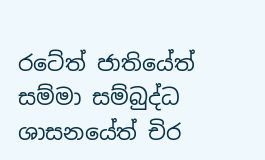රටේත් ජාතියේත් සම්මා සම්බුද්ධ ශාසනයේත් චිර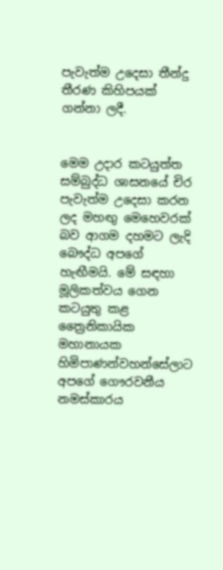පැවැත්ම උදෙසා තීන්දු තීරණ කිහිපයක් ගන්නා ලදී.


මෙම උදාර කටයුත්ත සම්බුද්ධ ශාසනයේ චිර පැවැත්ම උදෙසා කරන ලද මහඟු මෙහෙවරක් බව ආගම දහමට ලැදි බෞද්ධ අපගේ හැඟීමයි. මේ සඳහා මූලිකත්වය ගෙන කටයුතු කළ ත්‍රෛනිකායික මහානායක හිමිපාණන්වහන්සේලාට අපගේ ගෞරවනීය නමස්කාරය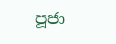පූජා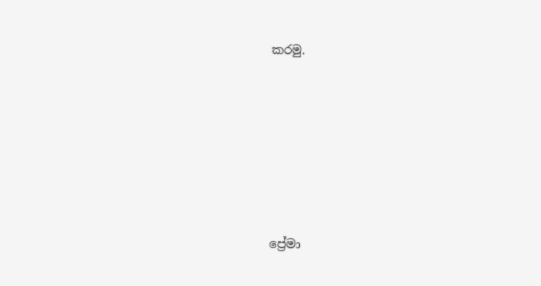කරමු.






ප්‍රේමා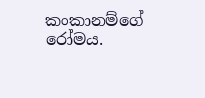කංකානම්ගේ රෝමය.